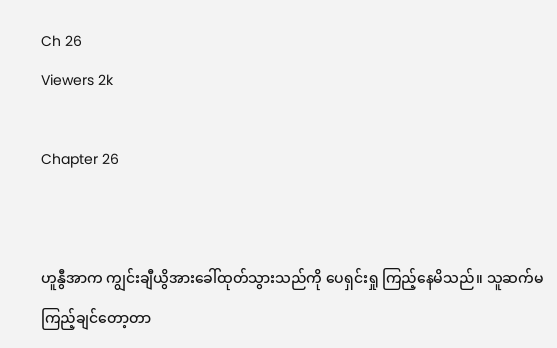Ch 26
Viewers 2k

Chapter 26


ဟူနွီအာက ကျွင်းချီယွိအားခေါ်ထုတ်သွားသည်ကို ပေရှင်းရှု ကြည့်နေမိသည်။ သူဆက်မကြည့်ချင်တော့တာ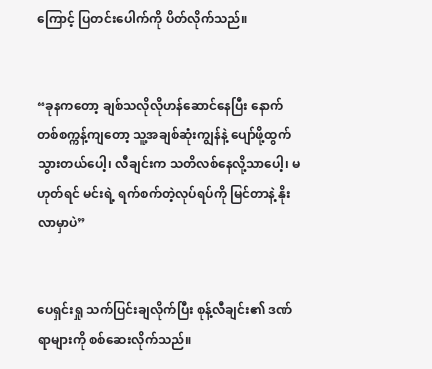ကြောင့် ပြတင်းပေါက်ကို ပိတ်လိုက်သည်။


“ခုနကတော့ ချစ်သလိုလိုဟန်ဆောင်နေပြီး နောက်တစ်စက္ကန့်ကျတော့ သူ့အချစ်ဆုံးကျွန်နဲ့ ပျော်ဖို့ထွက်သွားတယ်ပေါ့၊ လီချင်းက သတိလစ်နေလို့သာပေါ့၊ မဟုတ်ရင် မင်းရဲ့ ရက်စက်တဲ့လုပ်ရပ်ကို မြင်တာနဲ့ နိုးလာမှာပဲ”


ပေရှင်းရှု သက်ပြင်းချလိုက်ပြီး စုန့်လီချင်း၏ ဒဏ်ရာများကို စစ်ဆေးလိုက်သည်။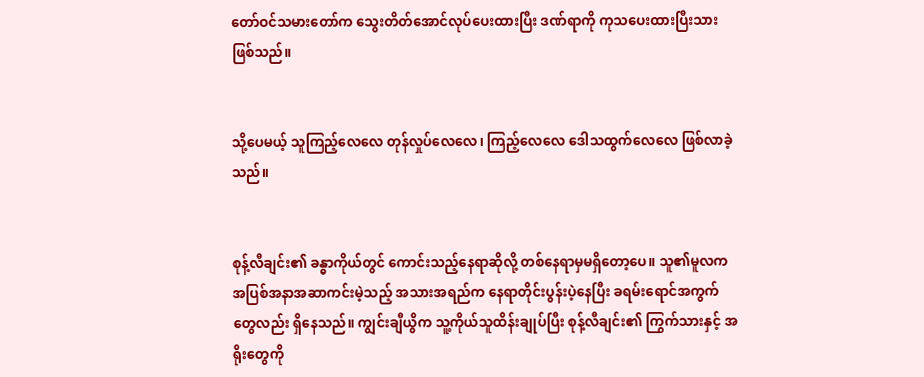တော်ဝင်သမားတော်က သွေးတိတ်အောင်လုပ်ပေးထားပြီး ဒဏ်ရာကို ကုသပေးထားပြီးသားဖြစ်သည်။


သို့ပေမယ့် သူကြည့်လေလေ တုန်လှုပ်လေလေ၊ ကြည့်လေလေ ဒေါသထွက်လေလေ ဖြစ်လာခဲ့သည်။


စုန့်လီချင်း၏ ခန္ဓာကိုယ်တွင် ကောင်းသည့်နေရာဆိုလို့ တစ်နေရာမှမရှိတော့ပေ။ သူ၏မူလက အပြစ်အနာအဆာကင်းမဲ့သည့် အသားအရည်က နေရာတိုင်းပွန်းပဲ့နေပြီး ခရမ်းရောင်အကွက်တွေလည်း ရှိနေသည်။ ကျွင်းချီယွိက သူ့ကိုယ်သူထိန်းချုပ်ပြီး စုန့်လီချင်း၏ ကြွက်သားနှင့် အရိုးတွေကို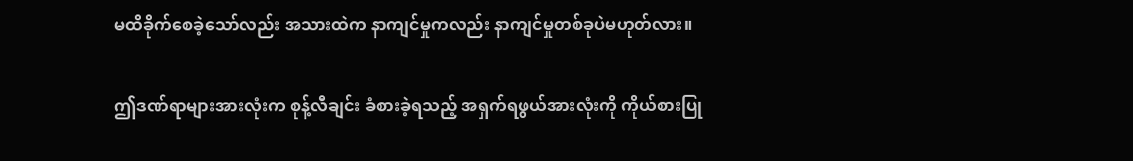မထိခိုက်စေခဲ့သော်လည်း အသားထဲက နာကျင်မှုကလည်း နာကျင်မှုတစ်ခုပဲမဟုတ်လား။


ဤဒဏ်ရာများအားလုံးက စုန့်လီချင်း ခံစားခဲ့ရသည့် အရှက်ရဖွယ်အားလုံးကို ကိုယ်စားပြု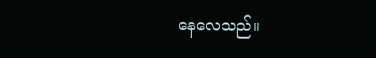နေလေသည်။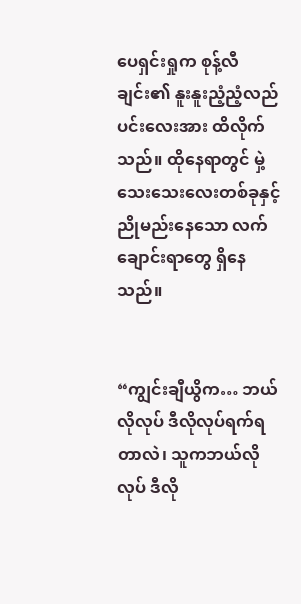ပေရှင်းရှုက စုန့်လီချင်း၏ နူးနူးညံ့ညံ့လည်ပင်းလေးအား ထိလိုက်သည်။ ထိုနေရာတွင် မှဲ့သေးသေးလေးတစ်ခုနှင့် ညိုမည်းနေသော လက်ချောင်းရာတွေ ရှိနေသည်။


“ကျွင်းချီယွိက… ဘယ်လိုလုပ် ဒီလိုလုပ်ရက်ရတာလဲ၊ သူကဘယ်လိုလုပ် ဒီလို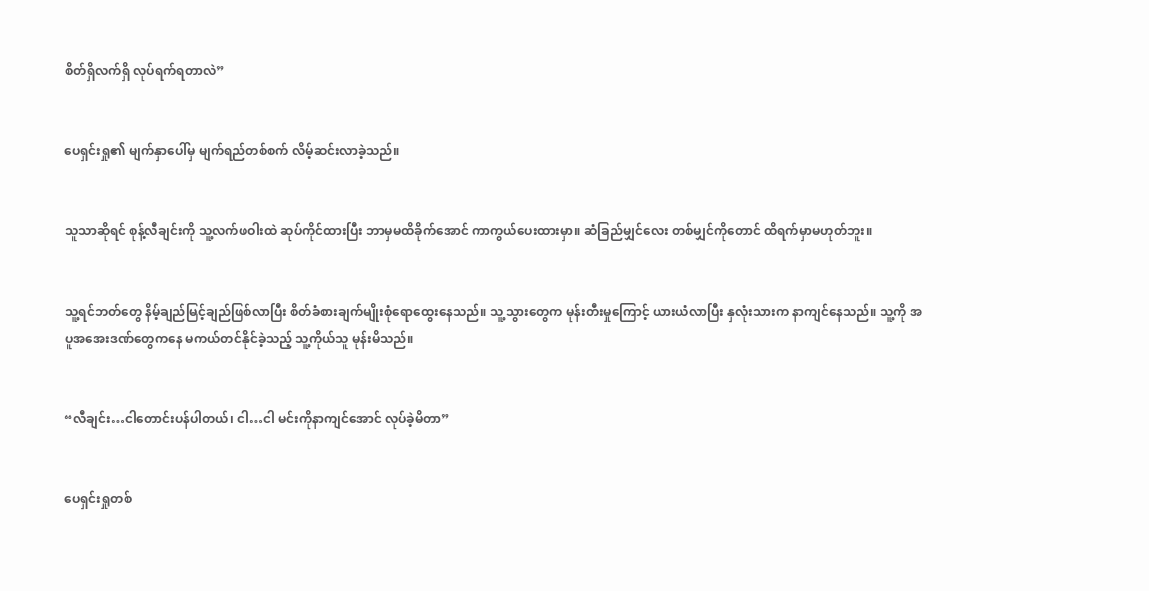စိတ်ရှိလက်ရှိ လုပ်ရက်ရတာလဲ”


ပေရှင်းရှု၏ မျက်နှာပေါ်မှ မျက်ရည်တစ်စက် လိမ့်ဆင်းလာခဲ့သည်။


သူသာဆိုရင် စုန့်လီချင်းကို သူ့လက်ဖဝါးထဲ ဆုပ်ကိုင်ထားပြီး ဘာမှမထိခိုက်အောင် ကာကွယ်ပေးထားမှာ။ ဆံခြည်မျှင်လေး တစ်မျှင်ကိုတောင် ထိရက်မှာမဟုတ်ဘူး။


သူ့ရင်ဘတ်တွေ နိမ့်ချည်မြင့်ချည်ဖြစ်လာပြီး စိတ်ခံစားချက်မျိုးစုံရောထွေးနေသည်။ သူ့သွားတွေက မုန်းတီးမှုကြောင့် ယားယံလာပြီး နှလုံးသားက နာကျင်နေသည်။ သူ့ကို အပူအအေးဒဏ်တွေကနေ မကယ်တင်နိုင်ခဲ့သည့် သူ့ကိုယ်သူ မုန်းမိသည်။


“လီချင်း…ငါတောင်းပန်ပါတယ်၊ ငါ…ငါ မင်းကိုနာကျင်အောင် လုပ်ခဲ့မိတာ”


ပေရှင်းရှုတစ်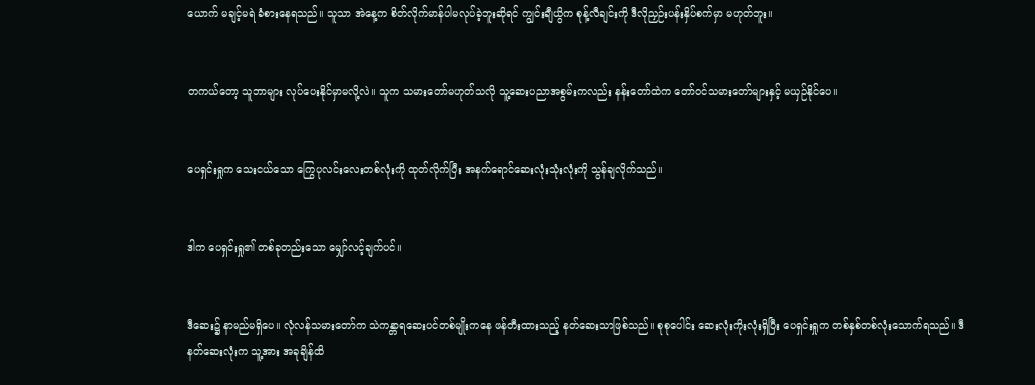ယောက် မချင့်မရဲ ခံစားနေရသည်။ သူသာ အဲနေ့က စိတ်လိုက်မာန်ပါမလုပ်ခဲ့ဘူးဆိုရင် ကျွင်းချီယွိက စုန့်လီချင်းကို ဒီလိုညှဉ်းပန်းနှိပ်စက်မှာ မဟုတ်ဘူး။


တကယ်တော့ သူဘာများ လုပ်ပေးနိုင်မှာမလို့လဲ။ သူက သမားတော်မဟုတ်သလို သူ့ဆေးပညာအစွမ်းကလည်း နန်းတော်ထဲက တော်ဝင်သမားတော်များနှင့် မယှဉ်နိုင်ပေ။


ပေရှင်းရှုက သေးငယ်သော ကြွေပုလင်းလေးတစ်လုံးကို ထုတ်လိုက်ပြီး အနက်ရောင်ဆေးလုံးသုံးလုံးကို သွန်ချလိုက်သည်။


ဒါက ပေရှင်းရှု၏ တစ်ခုတည်းသော မျှော်လင့်ချက်ပင်။


ဒီဆေး၌ နာမည်မရှိပေ။ လုံလန်သမားတော်က သဲကန္တာရဆေးပင်တစ်မျိုးကနေ ဖန်တီးထားသည့် နတ်ဆေးသာဖြစ်သည်။ စုစုပေါင်း ဆေးလုံးကိုးလုံးရှိပြီး ပေရှင်းရှုက တစ်နှစ်တစ်လုံးသောက်ရသည်။ ဒီနတ်ဆေးလုံးက သူ့အား အခုချိန်ထိ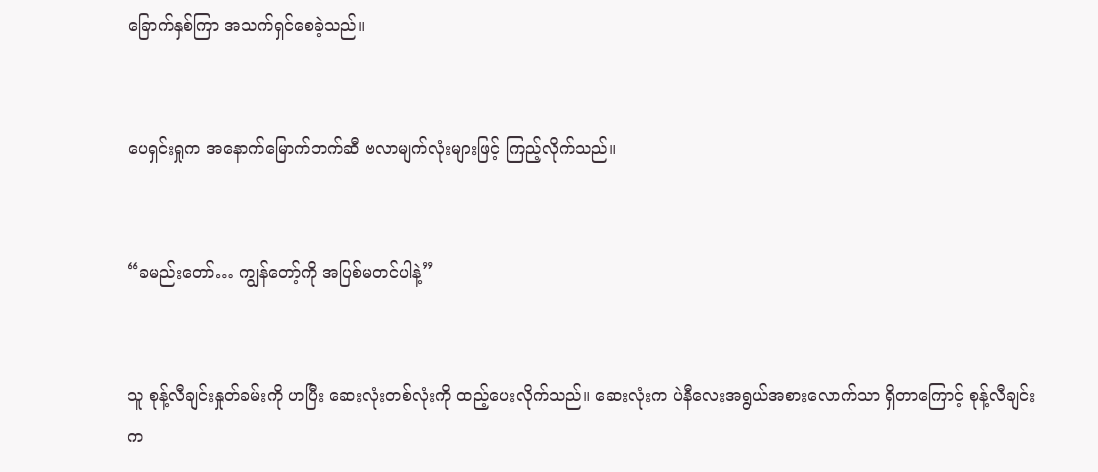ခြောက်နှစ်ကြာ အသက်ရှင်စေခဲ့သည်။


ပေရှင်းရှုက အနောက်မြောက်ဘက်ဆီ ဗလာမျက်လုံးများဖြင့် ကြည့်လိုက်သည်။


“ခမည်းတော်… ကျွန်တော့်ကို အပြစ်မတင်ပါနဲ့”


သူ စုန့်လီချင်းနှုတ်ခမ်းကို ဟပြီး ဆေးလုံးတစ်လုံးကို ထည့်ပေးလိုက်သည်။ ဆေးလုံးက ပဲနီလေးအရွယ်အစားလောက်သာ ရှိတာကြောင့် စုန့်လီချင်းက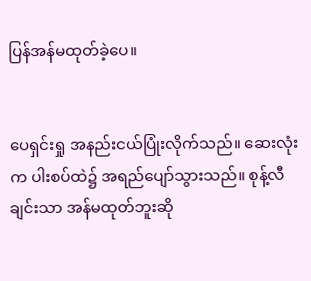ပြန်အန်မထုတ်ခဲ့ပေ။


ပေရှင်းရှု အနည်းငယ်ပြုံးလိုက်သည်။ ဆေးလုံးက ပါးစပ်ထဲ၌ အရည်ပျော်သွားသည်။ စုန့်လီချင်းသာ အန်မထုတ်ဘူးဆို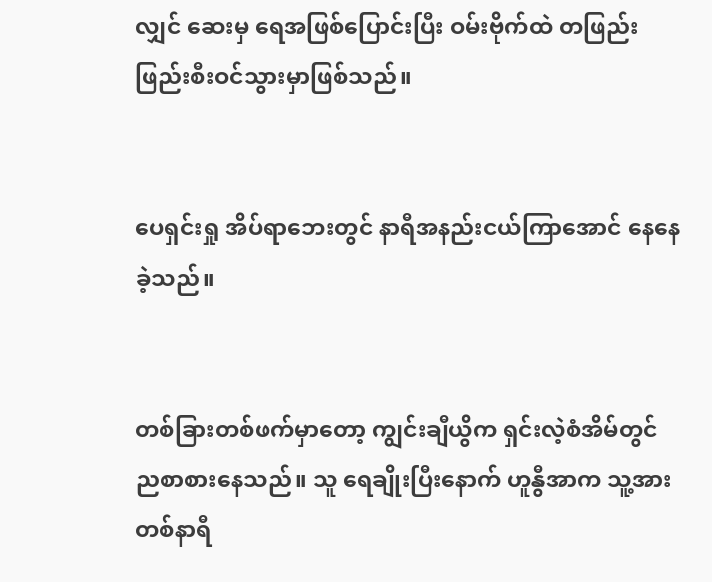လျှင် ဆေးမှ ရေအဖြစ်ပြောင်းပြီး ဝမ်းဗိုက်ထဲ တဖြည်းဖြည်းစီးဝင်သွားမှာဖြစ်သည်။


ပေရှင်းရှု အိပ်ရာဘေးတွင် နာရီအနည်းငယ်ကြာအောင် နေနေခဲ့သည်။


တစ်ခြားတစ်ဖက်မှာတော့ ကျွင်းချီယွိက ရှင်းလဲ့စံအိမ်တွင် ညစာစားနေသည်။ သူ ရေချိုးပြီးနောက် ဟူနွီအာက သူ့အား တစ်နာရီ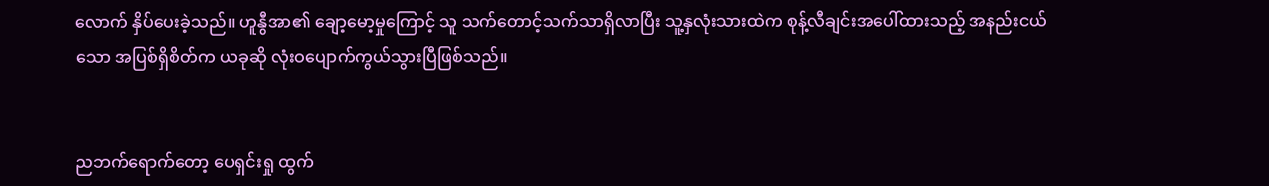လောက် နှိပ်ပေးခဲ့သည်။ ဟူနွီအာ၏ ချော့မော့မှုကြောင့် သူ သက်တောင့်သက်သာရှိလာပြီး သူ့နှလုံးသားထဲက စုန့်လီချင်းအပေါ်ထားသည့် အနည်းငယ်သော အပြစ်ရှိစိတ်က ယခုဆို လုံးဝပျောက်ကွယ်သွားပြီဖြစ်သည်။


ညဘက်ရောက်တော့ ပေရှင်းရှု ထွက်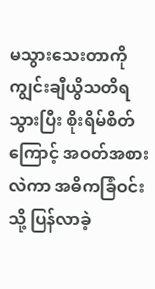မသွားသေးတာကို ကျွင်းချီယွိသတိရသွားပြီး စိုးရိမ်စိတ်ကြောင့် အဝတ်အစားလဲကာ အဓိကခြံဝင်းသို့ ပြန်လာခဲ့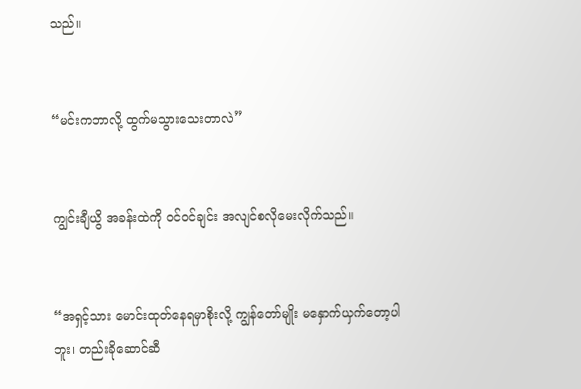သည်။


“မင်းကဘာလို့ ထွက်မသွားသေးတာလဲ”


ကျွင်းချီယွိ အခန်းထဲကို ဝင်ဝင်ချင်း အလျင်စလိုမေးလိုက်သည်။


“အရှင့်သား မောင်းထုတ်နေရမှာစိုးလို့ ကျွန်တော်မျိုး မနှောက်ယှက်တော့ပါဘူး၊ တည်းခိုဆောင်ဆီ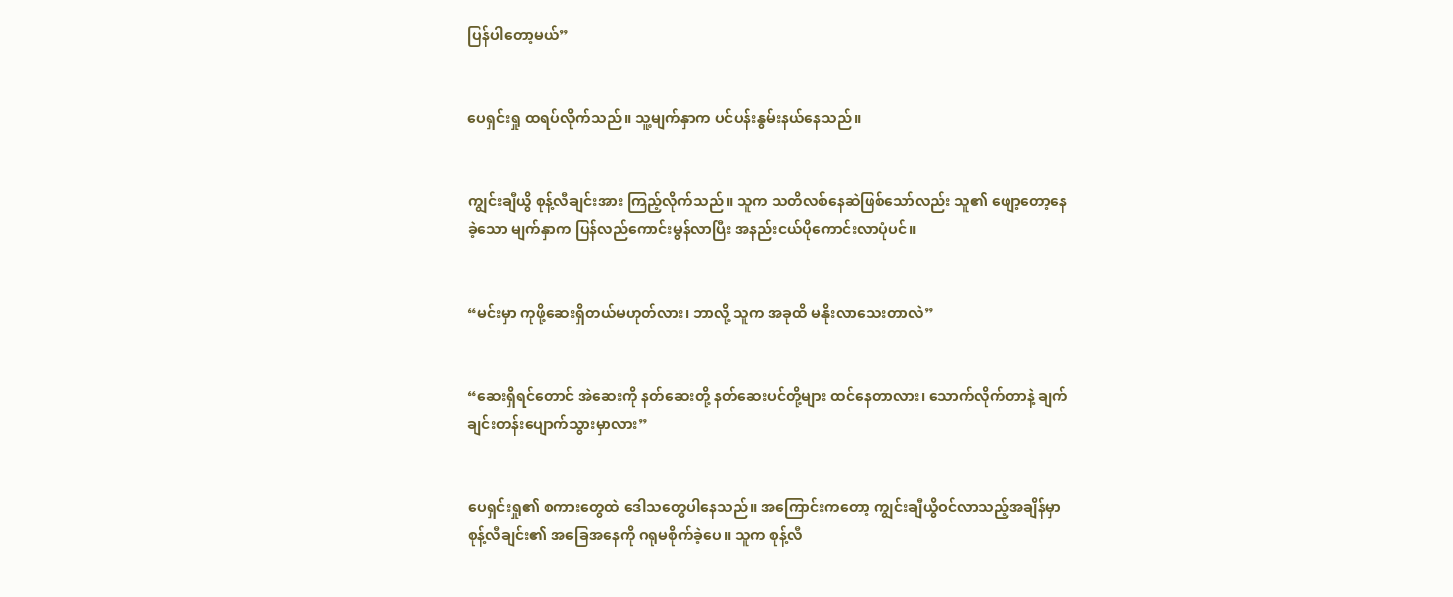ပြန်ပါတော့မယ်”


ပေရှင်းရှု ထရပ်လိုက်သည်။ သူ့မျက်နှာက ပင်ပန်းနွမ်းနယ်နေသည်။


ကျွင်းချီယွိ စုန့်လီချင်းအား ကြည့်လိုက်သည်။ သူက သတိလစ်နေဆဲဖြစ်သော်လည်း သူ၏ ဖျော့တော့နေခဲ့‌သော မျက်နှာက ပြန်လည်ကောင်းမွန်လာပြီး အနည်းငယ်ပိုကောင်းလာပုံပင်။


“မင်းမှာ ကုဖို့ဆေးရှိတယ်မဟုတ်လား၊ ဘာလို့ သူက အခုထိ မနိုးလာသေးတာလဲ”


“ဆေးရှိရင်တောင် အဲဆေးကို နတ်ဆေးတို့ နတ်ဆေးပင်တို့များ ထင်နေတာလား၊ သောက်လိုက်တာနဲ့ ချက်ချင်းတန်းပျောက်သွားမှာလား”


ပေရှင်းရှု၏ စကားတွေထဲ ဒေါသတွေပါနေသည်။ အကြောင်းကတော့ ကျွင်းချီယွိဝင်လာသည့်အချိန်မှာ စုန့်လီချင်း၏ အခြေအနေကို ဂရုမစိုက်ခဲ့ပေ။ သူက စုန့်လီ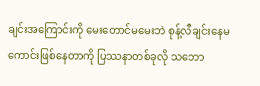ချင်းအကြောင်းကို မေးတောင်မမေးဘဲ စုန့်လီချင်းနေမကောင်းဖြစ်နေတာကို ပြဿနာတစ်ခုလို သဘော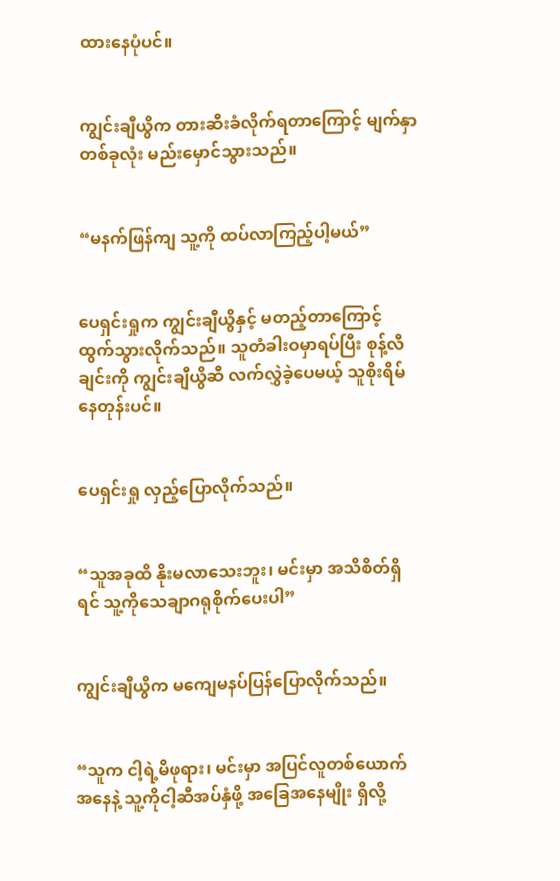ထားနေပုံပင်။


ကျွင်းချီယွိက တားဆီးခံလိုက်ရတာကြောင့် မျက်နှာတစ်ခုလုံး မည်းမှောင်သွားသည်။


“မနက်ဖြန်ကျ သူ့ကို ထပ်လာကြည့်ပါ့မယ်”


ပေရှင်းရှုက ကျွင်းချီယွိနှင့် မတည့်တာကြောင့် ထွက်သွားလိုက်သည်။ သူတံခါးဝမှာရပ်ပြီး စုန့်လီချင်းကို ကျွင်းချီယွိဆီ လက်လွှဲခဲ့ပေမယ့် သူစိုးရိမ်နေတုန်းပင်။


ပေရှင်းရှု လှည့်ပြောလိုက်သည်။


“သူအခုထိ နိုးမလာသေးဘူး၊ မင်းမှာ အသိစိတ်ရှိရင် သူ့ကိုသေချာဂရုစိုက်ပေးပါ”


ကျွင်းချီယွိက မကျေမနပ်ပြန်ပြောလိုက်သည်။


“သူက ငါ့ရဲ့မိဖုရား၊ မင်းမှာ အပြင်လူတစ်ယောက်အနေနဲ့ သူ့ကိုငါ့ဆီအပ်နှံဖို့ အခြေအနေမျိုး ရှိလို့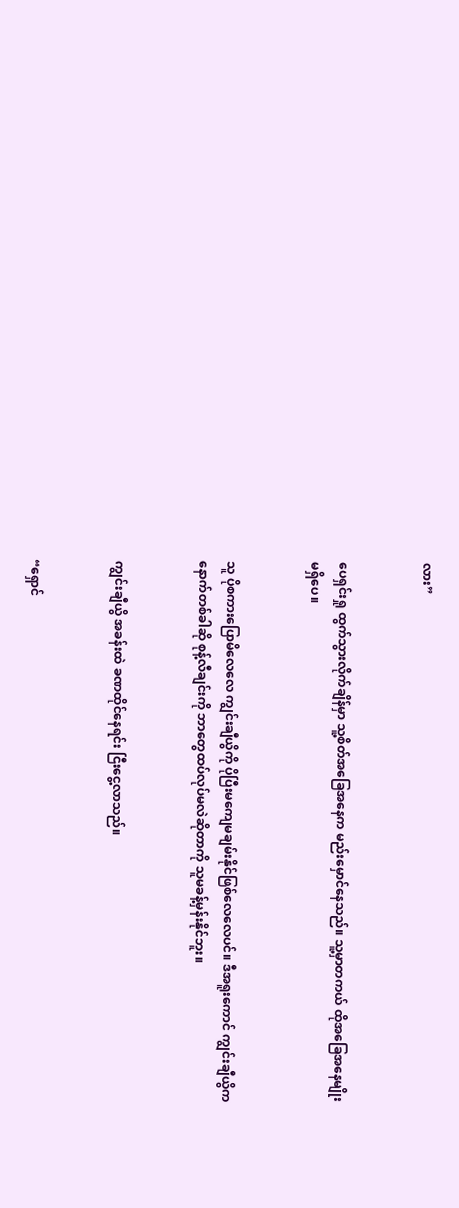လား”


ပေရှင်းရှု ထွက်သွားလိုက်ချိန်မှာ သူ့စိတ်အခြေအနေက မည်းမှောင်နေသည်။ သူ့မှာတကယ် ထိုအခြေအနေမျိုး မရှိပေ။


သူ ပိုစကားပြောမိလေလေ ကျွင်းချီယွိကို ပိုပြီးမကျေမချမ်းနိုင်ဖြစ်လေလေပင်။ ဒီအရူးကောင် ကျွင်းချီယွိက နောက်တစ်ခါဆို စုန့်လီချင်းကို ဘာတွေထပ်လုပ်မလဲဆိုတာကို သူမခန့်မှန်းနိုင်ဘူး။


ကျွင်းချီယွိ အခန်းထဲ ခဏထိုင်နေရင်း ငြီးငွေ့လာသည်။


“ရှောင်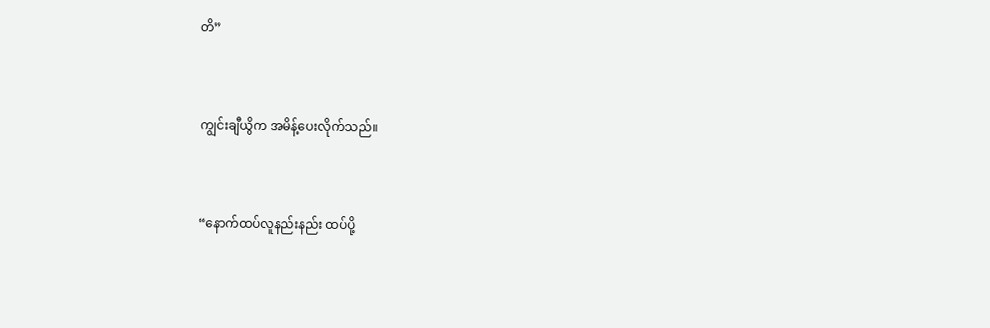တိ”


ကျွင်းချီယွိက အမိန့်ပေးလိုက်သည်။


“နောက်ထပ်လူနည်းနည်း ထပ်ပို့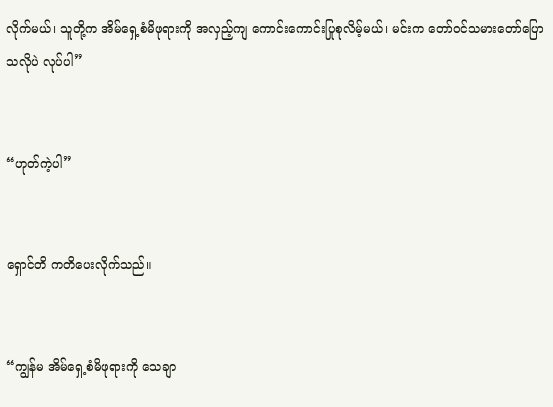လိုက်မယ်၊ သူတို့က အိမ်ရှေ့စံမိဖုရားကို အလှည့်ကျ ကောင်းကောင်းပြုစုလိမ့်မယ်၊ မင်းက တော်ဝင်သမားတော်ပြောသလိုပဲ လုပ်ပါ”


“ဟုတ်ကဲ့ပါ”


ရှောင်တိ ကတိပေးလိုက်သည်။


“ကျွန်မ အိမ်ရှေ့စံမိဖုရားကို သေချာ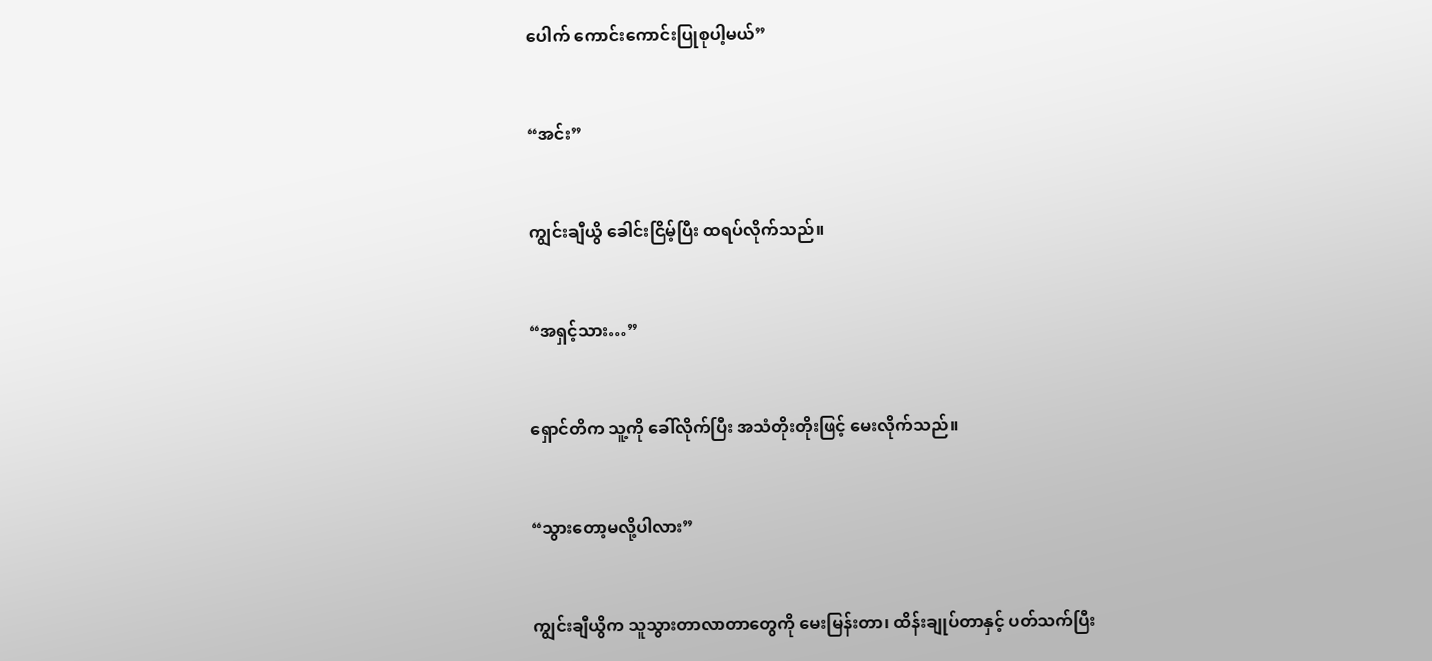ပေါက် ကောင်းကောင်းပြုစုပါ့မယ်”


“အင်း”


ကျွင်းချီယွိ ခေါင်းငြိမ့်ပြီး ထရပ်လိုက်သည်။


“အရှင့်သား…”


ရှောင်တိက သူ့ကို ခေါ်လိုက်ပြီး အသံတိုးတိုးဖြင့် မေးလိုက်သည်။


“သွားတော့မလို့ပါလား”


ကျွင်းချီယွိက သူသွားတာလာတာတွေကို မေးမြန်းတာ၊ ထိန်းချုပ်တာနှင့် ပတ်သက်ပြီး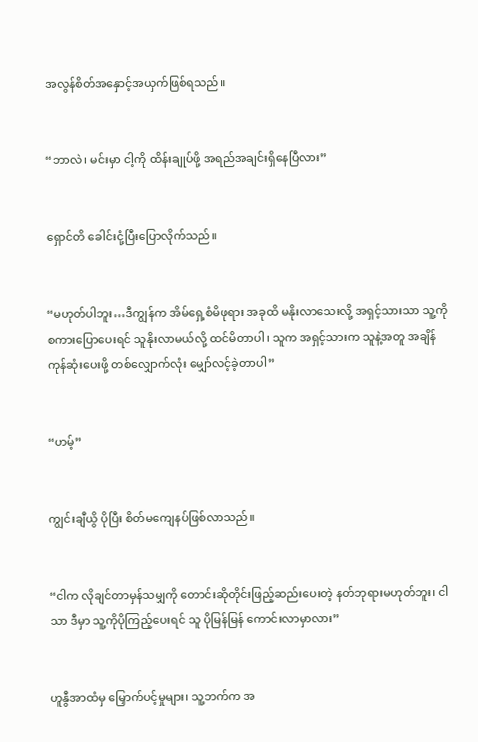အလွန်စိတ်အနှောင့်အယှက်ဖြစ်ရသည်။


“ဘာလဲ၊ မင်းမှာ ငါ့ကို ထိန်းချုပ်ဖို့ အရည်အချင်းရှိနေပြီလား”


ရှောင်တိ ခေါင်းငုံ့ပြီးပြောလိုက်သည်။


“မဟုတ်ပါဘူး…ဒီကျွန်က အိမ်ရှေ့စံမိဖုရား အခုထိ မနိုးလာသေးလို့ အရှင့်သားသာ သူ့ကို စကားပြောပေးရင် သူနိုးလာမယ်လို့ ထင်မိတာပါ၊ သူက အရှင့်သားက သူနဲ့အတူ အချိန်ကုန်ဆုံးပေးဖို့ တစ်လျှောက်လုံး မျှော်လင့်ခဲ့တာပါ”


“ဟမ့်”


ကျွင်းချီယွိ ပိုပြီး စိတ်မကျေနပ်ဖြစ်လာသည်။


“ငါက လိုချင်တာမှန်သမျှကို တောင်းဆိုတိုင်းဖြည့်ဆည်းပေးတဲ့ နတ်ဘုရားမဟုတ်ဘူး၊ ငါသာ ဒီမှာ သူ့ကိုပိုကြည့်ပေးရင် သူ ပိုမြန်မြန် ကောင်းလာမှာလား”


ဟူနွီအာထံမှ မြှောက်ပင့်မှုများ၊ သူ့ဘက်က အ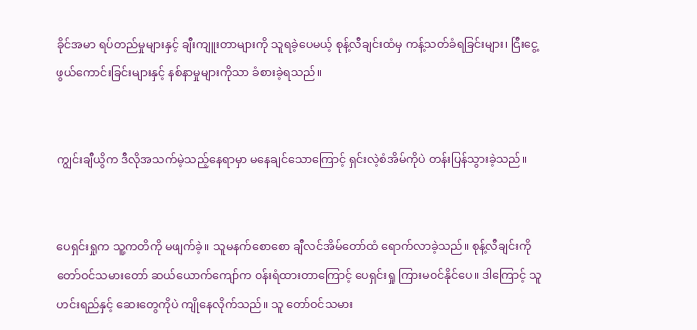ခိုင်အမာ ရပ်တည်မှုများနှင့် ချီးကျူးတာများကို သူရခဲ့ပေမယ့် စုန့်လီချင်းထံမှ ကန့်သတ်ခံရခြင်းများ၊ ငြီးငွေ့ဖွယ်ကောင်းခြင်းများနှင့် နစ်နာမှုများကိုသာ ခံစားခဲ့ရသည်။


ကျွင်းချီယွိက ဒီလိုအသက်မဲ့သည့်နေရာမှာ မနေချင်သောကြောင့် ရှင်းလဲ့စံအိမ်ကိုပဲ တန်းပြန်သွားခဲ့သည်။


ပေရှင်းရှုက သူ့ကတိကို မဖျက်ခဲ့။ သူမနက်စောစော ချီလင်အိမ်တော်ထံ ရောက်လာခဲ့သည်။ စုန့်လီချင်းကို တော်ဝင်သမားတော် ဆယ်ယောက်ကျော်က ၀န်းရံထားတာကြောင့် ပေရှင်းရှု ကြားမ၀င်နိုင်ပေ။ ဒါကြောင့် သူဟင်းရည်နှင့် ဆေးတွေကိုပဲ ကျိုနေလိုက်သည်။ သူ တော်ဝင်သမား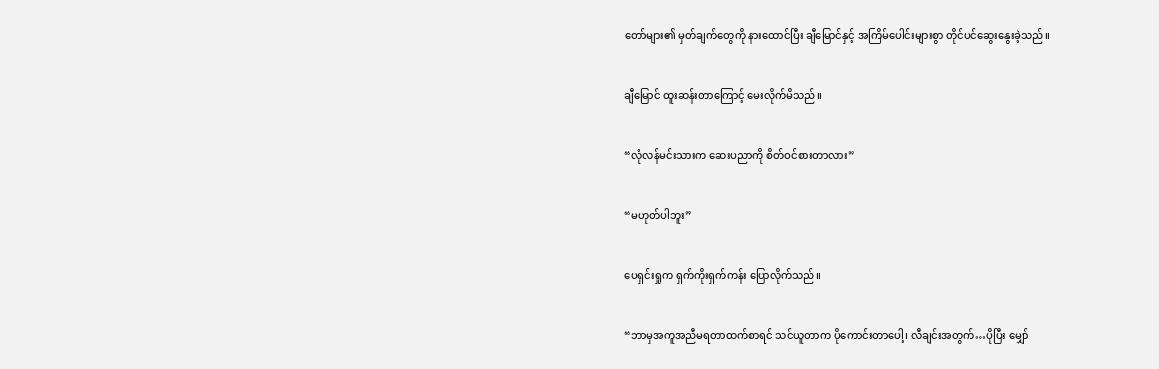တော်များ၏ မှတ်ချက်တွေကို နားထောင်ပြီး ချီမြောင်နှင့် အကြိမ်ပေါင်းများစွာ တိုင်ပင်ဆွေးနွေးခဲ့သည်။


ချီမြောင် ထူးဆန်းတာကြောင့် မေးလိုက်မိသည်။


“လုံလန်မင်းသားက ဆေးပညာကို စိတ်ဝင်စားတာလား”


“မဟုတ်ပါဘူး”


ပေရှင်းရှုက ရှက်ကိုးရှက်ကန်း ပြောလိုက်သည်။


“ဘာမှအကူအညီမရတာထက်စာရင် သင်ယူတာက ပိုကောင်းတာပေါ့၊ လီချင်းအတွက်…ပိုပြီး မျှော်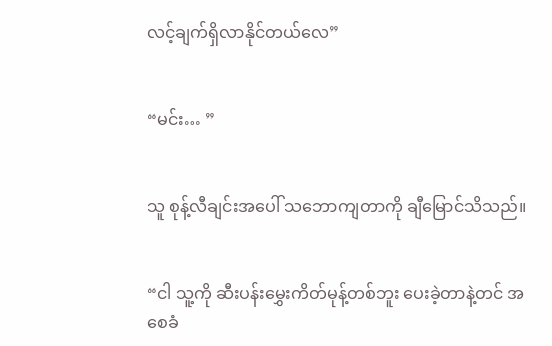လင့်ချက်ရှိလာနိုင်တယ်လေ”


“မင်း… ”


သူ စုန့်လီချင်းအပေါ် သဘောကျတာကို ချီမြောင်သိသည်။


“ငါ သူ့ကို ဆီးပန်းမွှေးကိတ်မုန့်တစ်ဘူး ပေးခဲ့တာနဲ့တင် အစေခံ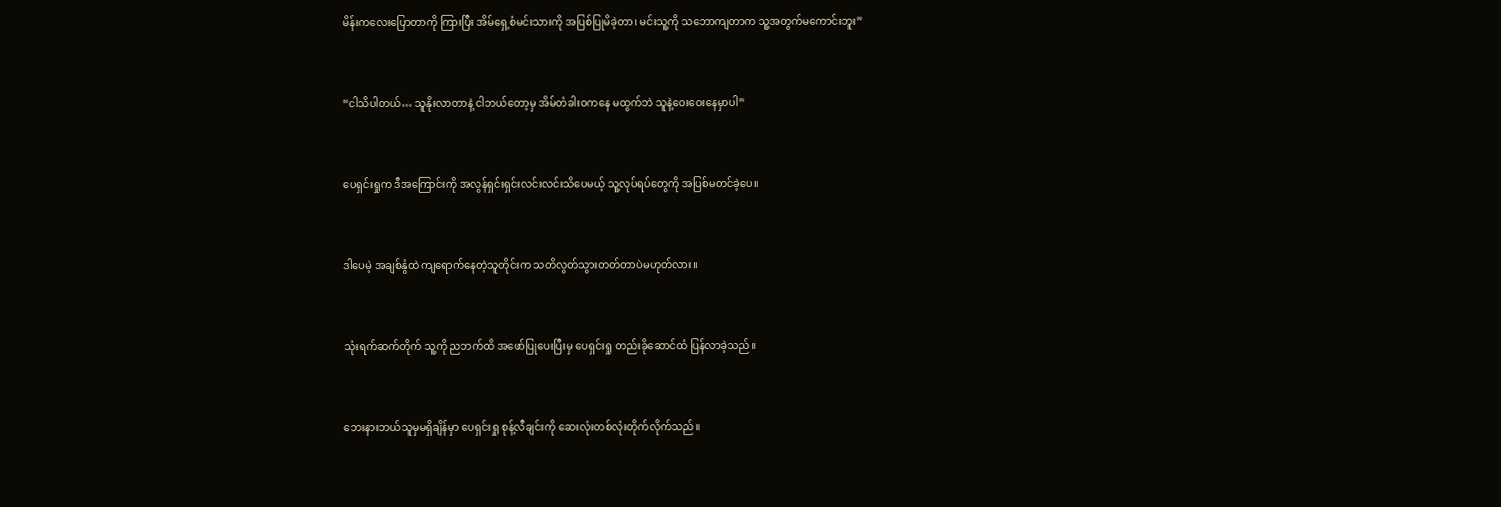မိန်းကလေးပြောတာကို ကြားပြီး အိမ်ရှေ့စံမင်းသားကို အပြစ်ပြုမိခဲ့တာ၊ မင်းသူ့ကို သဘောကျတာက သူ့အတွက်မကောင်းဘူး”


“ငါသိပါတယ်… သူနိုးလာတာနဲ့ ငါဘယ်တော့မှ အိမ်တံခါးဝက‌နေ မထွက်ဘဲ သူနဲ့ဝေးဝေးနေမှာပါ”


ပေရှင်းရှုက ဒီအကြောင်းကို အလွန်ရှင်းရှင်းလင်းလင်းသိပေမယ့် သူ့လုပ်ရပ်တွေကို အပြစ်မတင်ခဲ့ပေ။


ဒါပေမဲ့ အချစ်နွံထဲ ကျရောက်နေတဲ့သူတိုင်းက သတိလွတ်သွားတတ်တာပဲမဟုတ်လား။


သုံးရက်ဆက်တိုက် သူ့ကို ညဘက်ထိ အဖော်ပြုပေးပြီးမှ ပေရှင်းရှု တည်းခိုဆောင်ထံ ပြန်လာခဲ့သည်။


ဘေးနားဘယ်သူမှမရှိချိန်မှာ ပေရှင်းရှု စုန့်လီချင်းကို ဆေးလုံးတစ်လုံးတိုက်လိုက်သည်။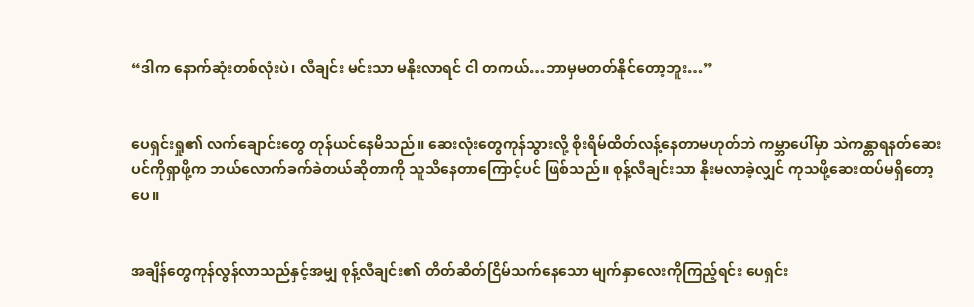“ဒါက နောက်ဆုံးတစ်လုံးပဲ၊ လီချင်း မင်းသာ မနိုးလာရင် ငါ တကယ်…ဘာမှမတတ်နိုင်တော့ဘူး…”


ပေရှင်းရှု၏ လက်ချောင်းတွေ တုန်ယင်နေမိသည်။ ဆေးလုံးတွေကုန်သွားလို့ စိုးရိမ်ထိတ်လန့်နေတာမဟုတ်ဘဲ ကမ္ဘာပေါ်မှာ သဲကန္တာရနတ်ဆေးပင်ကိုရှာဖို့က ဘယ်လောက်ခက်ခဲတယ်ဆိုတာကို သူသိနေတာကြောင့်ပင် ဖြစ်သည်။ စုန့်လီချင်းသာ နိုးမလာခဲ့လျှင် ကုသဖို့ဆေးထပ်မရှိတော့ပေ။


အချိန်တွေကုန်လွန်လာသည်နှင့်အမျှ စုန့်လီချင်း၏ တိတ်ဆိတ်ငြိမ်သက်နေသော မျက်နှာလေးကိုကြည့်ရင်း ပေရှင်း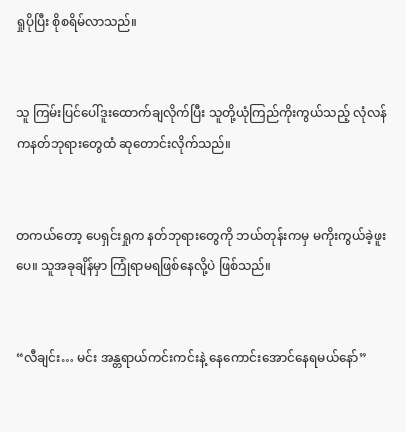ရှုပိုပြီး စိုစရိမ်လာသည်။


သူ ကြမ်းပြင်ပေါ်ဒူးထောက်ချလိုက်ပြီး သူတို့ယုံကြည်ကိုးကွယ်သည့် လုံလန်ကနတ်ဘုရားတွေထံ ဆုတောင်းလိုက်သည်။


တကယ်တော့ ပေရှင်းရှုက နတ်ဘုရားတွေကို ဘယ်တုန်းကမှ မကိုးကွယ်ခဲ့ဖူးပေ။ သူအခုချိန်မှာ ကြုံရာမရဖြစ်နေလို့ပဲ ဖြစ်သည်။


“လီချင်း… မင်း အန္တရာယ်ကင်းကင်းနဲ့ နေကောင်းအောင်နေရမယ်နော်”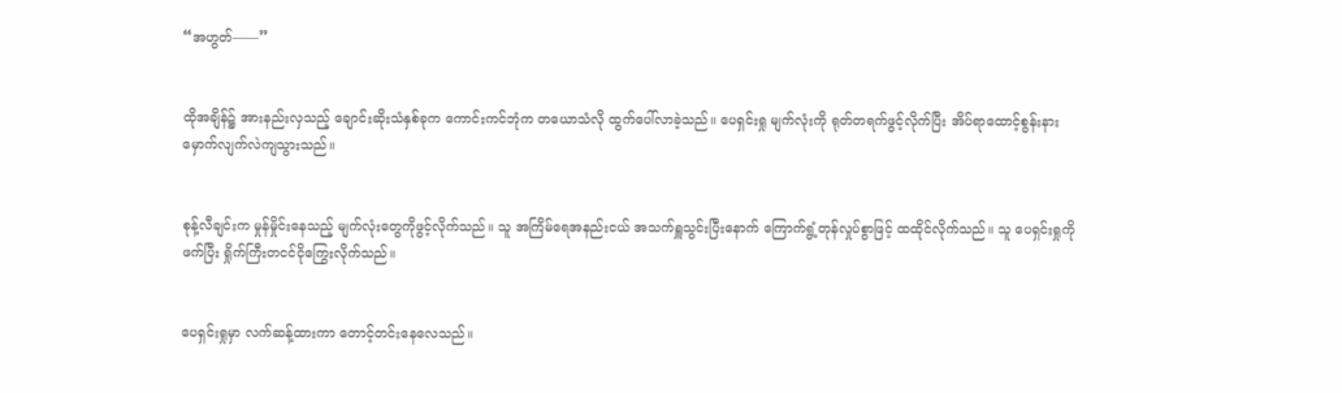“အဟွတ်——”


ထိုအချိန်၌ အားနည်းလှသည့် ချောင်းဆိုးသံနှစ်ခုက ကောင်းကင်ဘုံက တယောသံလို ထွက်ပေါ်လာခဲ့သည်။ ပေရှင်းရှု မျက်လုံးကို ရုတ်တရက်ဖွင့်လိုက်ပြီး အိပ်ရာထောင့်စွန်းနား မှောက်လျက်လဲကျသွားသည်။


စုန့်လီချင်းက မှုန်မှိုင်းနေ‌သည့် မျက်လုံးတွေကိုဖွင့်လိုက်သည်။ သူ အကြိမ်ရေအနည်းငယ် အသက်ရှူသွင်းပြီးနောက် ကြောက်ရွံ့တုန်လှုပ်စွာဖြင့် ထထိုင်လိုက်သည်။ သူ ပေရှင်းရှုကိုဖက်ပြီး ရှိုက်ကြီးတငင်ငိုကြွေးလိုက်သည်။


ပေရှင်းရှုမှာ လက်ဆန့်ထားကာ တောင့်တင်းနေလေသည်။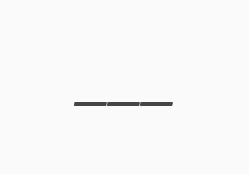___